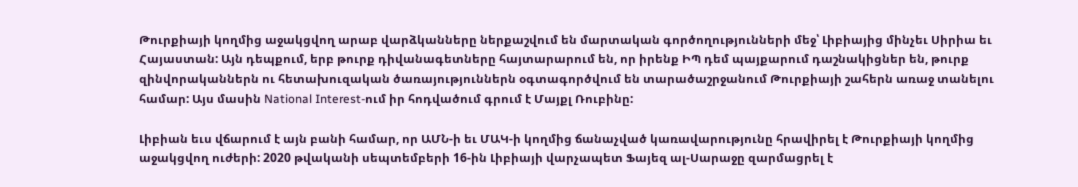Թուրքիայի կողմից աջակցվող արաբ վարձկանները ներքաշվում են մարտական գործողությունների մեջ՝ Լիբիայից մինչեւ Սիրիա եւ Հայաստան: Այն դեպքում, երբ թուրք դիվանագետները հայտարարում են, որ իրենք ԻՊ դեմ պայքարում դաշնակիցներ են, թուրք զինվորականներն ու հետախուզական ծառայություններն օգտագործվում են տարածաշրջանում Թուրքիայի շահերն առաջ տանելու համար: Այս մասին National Interest-ում իր հոդվածում գրում է Մայքլ Ռուբինը:

Լիբիան եւս վճարում է այն բանի համար, որ ԱՄՆ-ի եւ ՄԱԿ-ի կողմից ճանաչված կառավարությունը հրավիրել է Թուրքիայի կողմից աջակցվող ուժերի: 2020 թվականի սեպտեմբերի 16-ին Լիբիայի վարչապետ Ֆայեզ ալ-Սարաջը զարմացրել է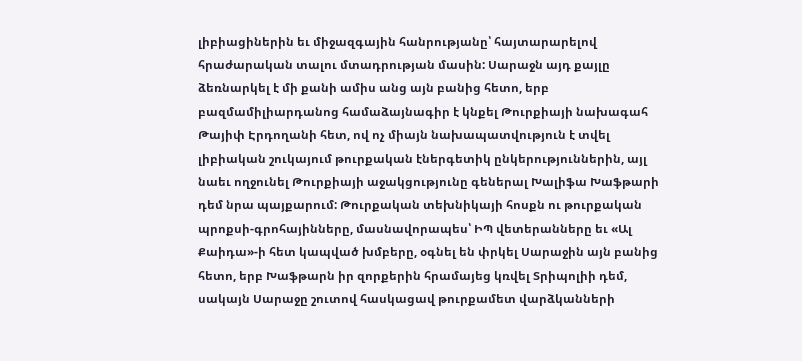լիբիացիներին եւ միջազգային հանրությանը՝ հայտարարելով հրաժարական տալու մտադրության մասին: Սարաջն այդ քայլը ձեռնարկել է մի քանի ամիս անց այն բանից հետո, երբ բազմամիլիարդանոց համաձայնագիր է կնքել Թուրքիայի նախագահ Թայիփ Էրդողանի հետ, ով ոչ միայն նախապատվություն է տվել լիբիական շուկայում թուրքական էներգետիկ ընկերություններին, այլ նաեւ ողջունել Թուրքիայի աջակցությունը գեներալ Խալիֆա Խաֆթարի դեմ նրա պայքարում: Թուրքական տեխնիկայի հոսքն ու թուրքական պրոքսի-գրոհայինները, մասնավորապես՝ ԻՊ վետերանները եւ «Ալ Քաիդա»-ի հետ կապված խմբերը, օգնել են փրկել Սարաջին այն բանից հետո, երբ Խաֆթարն իր զորքերին հրամայեց կռվել Տրիպոլիի դեմ, սակայն Սարաջը շուտով հասկացավ թուրքամետ վարձկանների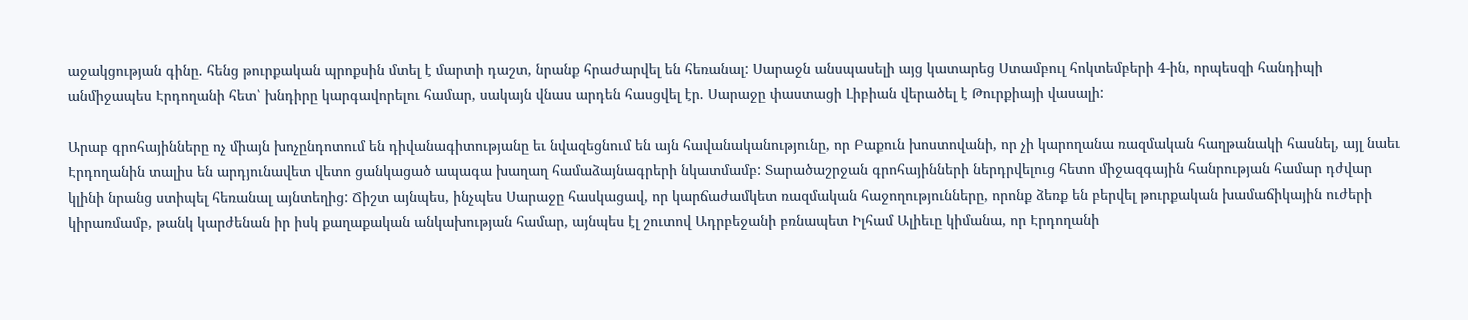աջակցության գինը. հենց թուրքական պրոքսին մտել է մարտի դաշտ, նրանք հրաժարվել են հեռանալ: Սարաջն անսպասելի այց կատարեց Ստամբուլ հոկտեմբերի 4-ին, որպեսզի հանդիպի անմիջապես Էրդողանի հետ՝ խնդիրը կարգավորելու համար, սակայն վնաս արդեն հասցվել էր. Սարաջը փաստացի Լիբիան վերածել է Թուրքիայի վասալի:

Արաբ գրոհայինները ոչ միայն խոչընդոտում են դիվանագիտությանը եւ նվազեցնում են այն հավանականությունը, որ Բաքուն խոստովանի, որ չի կարողանա ռազմական հաղթանակի հասնել, այլ նաեւ Էրդողանին տալիս են արդյունավետ վետո ցանկացած ապագա խաղաղ համաձայնագրերի նկատմամբ: Տարածաշրջան գրոհայինների ներդրվելուց հետո միջազգային հանրության համար դժվար կլինի նրանց ստիպել հեռանալ այնտեղից: Ճիշտ այնպես, ինչպես Սարաջը հասկացավ, որ կարճաժամկետ ռազմական հաջողությունները, որոնք ձեռք են բերվել թուրքական խամաճիկային ուժերի կիրառմամբ, թանկ կարժենան իր իսկ քաղաքական անկախության համար, այնպես էլ շուտով Ադրբեջանի բռնապետ Իլհամ Ալիեւը կիմանա, որ Էրդողանի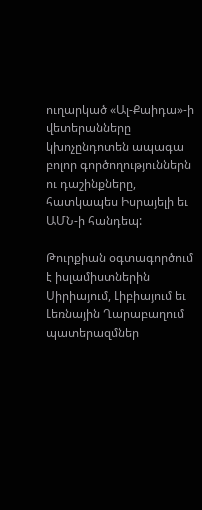ուղարկած «Ալ-Քաիդա»-ի վետերանները կխոչընդոտեն ապագա բոլոր գործողություններն ու դաշինքները, հատկապես Իսրայելի եւ ԱՄՆ-ի հանդեպ:

Թուրքիան օգտագործում է իսլամիստներին Սիրիայում, Լիբիայում եւ Լեռնային Ղարաբաղում պատերազմներ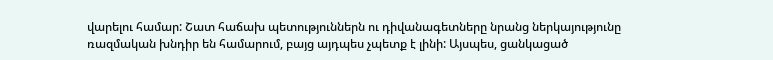վարելու համար: Շատ հաճախ պետություններն ու դիվանագետները նրանց ներկայությունը ռազմական խնդիր են համարում, բայց այդպես չպետք է լինի: Այսպես, ցանկացած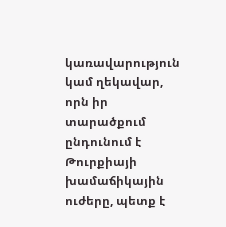կառավարություն կամ ղեկավար, որն իր տարածքում ընդունում է Թուրքիայի խամաճիկային ուժերը, պետք է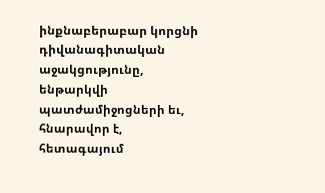ինքնաբերաբար կորցնի դիվանագիտական աջակցությունը, ենթարկվի պատժամիջոցների եւ, հնարավոր է, հետագայում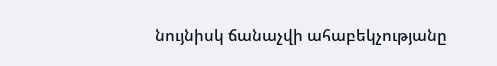նույնիսկ ճանաչվի ահաբեկչությանը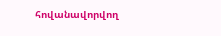հովանավորվող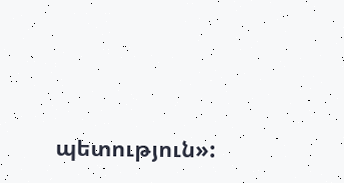պետություն»: